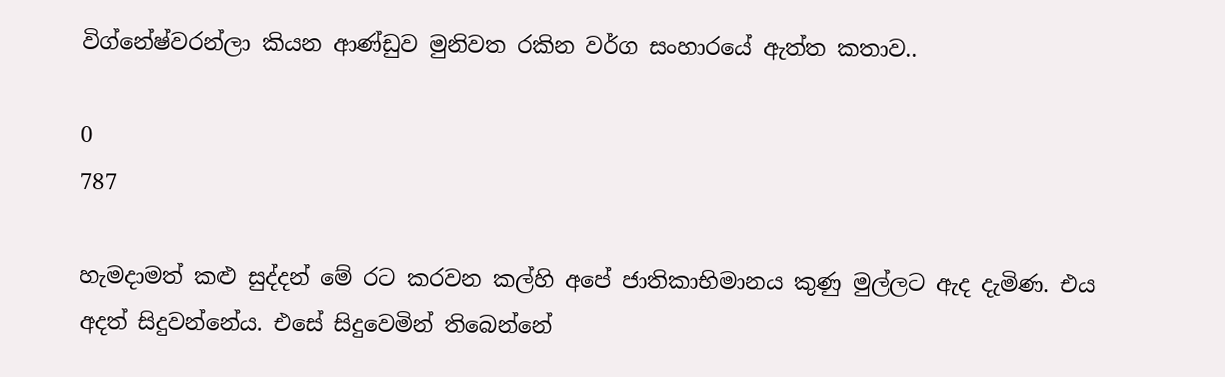විග්නේෂ්වරන්ලා කියන ආණ්‌ඩුව මුනිවත රකින වර්ග සංහාරයේ ඇත්ත කතාව..

0
787

හැමදාමත් කළු සුද්දන් මේ රට කරවන කල්හි අපේ ජාතිකාභිමානය කුණු මුල්ලට ඇද දැමිණ. එය අදත් සිදුවන්නේය. එසේ සිදුවෙමින් තිබෙන්නේ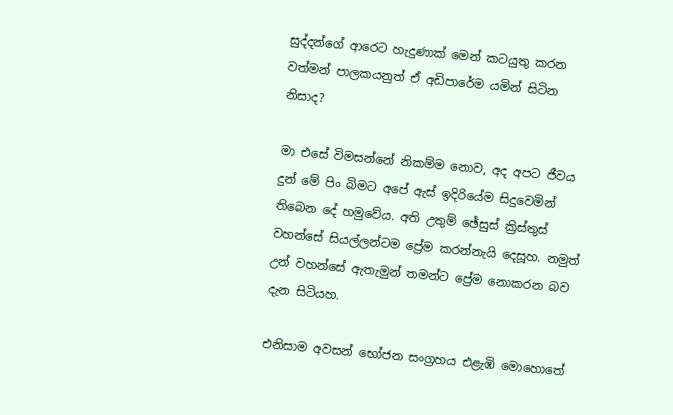සුද්දන්ගේ ආරෙට හැදුණාක්‌ මෙන් කටයුතු කරන වත්මන් පාලකයනුත් ඒ අඩිපාරේම යමින් සිටින නිසාද?

මා එසේ විමසන්නේ නිකම්ම නොව, අද අපට ජීවය දුන් මේ පිං බිමට අපේ ඇස්‌ ඉදිරියේම සිදුවෙමින් තිබෙන දේ හමුවේය. අති උතුම් ඡේසුස්‌ ක්‍රිස්‌තුස්‌ වහන්සේ සියල්ලන්ටම ප්‍රේම කරන්නැයි දෙසූහ. නමුත් උන් වහන්සේ ඇතැමුන් තමන්ට ප්‍රේම නොකරන බව දැන සිටියහ.

එනිසාම අවසන් භෝජන සංග්‍රහය එළැඹි මොහොතේ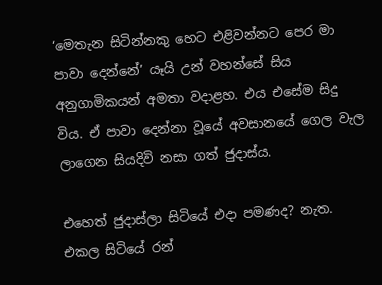‘මෙතැන සිටින්නකු හෙට එළිවන්නට පෙර මා පාවා දෙන්නේ’ යෑයි උන් වහන්සේ සිය අනුගාමිකයන් අමතා වදාළහ. එය එසේම සිදු විය. ඒ පාවා දෙන්නා වූයේ අවසානයේ ගෙල වැල ලාගෙන සියදිවි නසා ගත් ජුදාස්‌ය.

එහෙත් ජුදාස්‌ලා සිටියේ එදා පමණද? නැත. එකල සිටියේ රන්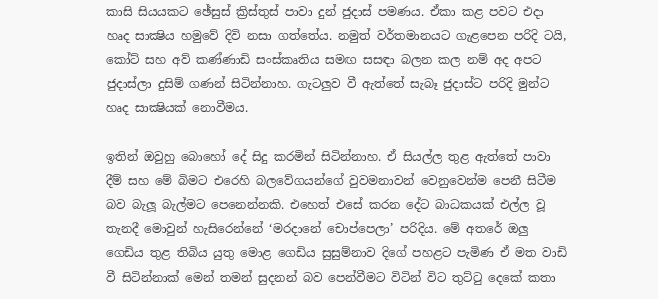කාසි සියයකට ඡේසුස්‌ ක්‍රිස්‌තුස්‌ පාවා දුන් ජුදාස්‌ පමණය. ඒකා කළ පවට එදා හෘද සාක්‍ෂිය හමුවේ දිවි නසා ගත්තේය. නමුත් වර්තමානයට ගැළපෙන පරිදි ටයි, කෝට්‌ සහ අව් කණ්‌ණාඩි සංස්‌කෘතිය සමඟ සසඳා බලන කල නම් අද අපට ජුදාස්‌ලා දුසිම් ගණන් සිටින්නාහ. ගැටලුව වී ඇත්තේ සැබෑ ජුදාස්‌ට පරිදි මුන්ට හෘද සාක්‍ෂියක්‌ නොවීමය.

ඉතින් ඔවුහු බොහෝ දේ සිදු කරමින් සිටින්නාහ. ඒ සියල්ල තුළ ඇත්තේ පාවා දීම් සහ මේ බිමට එරෙහි බලවේගයන්ගේ වුවමනාවන් වෙනුවෙන්ම පෙනී සිටීම බව බැලූ බැල්මට පෙනෙන්නකි. එහෙත් එසේ කරන දේට බාධකයක්‌ එල්ල වූ තැනදී මොවුන් හැසිරෙන්නේ ‘මරදානේ චොප්පෙලා’ පරිදිය. මේ අතරේ ඔලු ගෙඩිය තුළ තිබිය යුතු මොළ ගෙඩිය සුසුම්නාව දිගේ පහළට පැමිණ ඒ මත වාඩි වී සිටින්නාක්‌ මෙන් තමන් සුදනන් බව පෙන්වීමට විටින් විට තුට්‌ටු දෙකේ කතා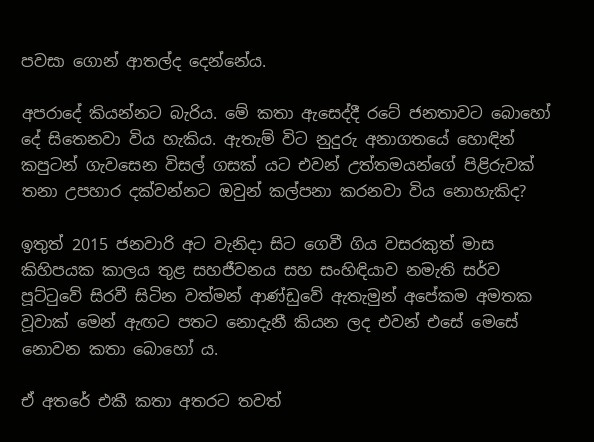පවසා ගොන් ආතල්ද දෙන්නේය.

අපරාදේ කියන්නට බැරිය. මේ කතා ඇසෙද්දී රටේ ජනතාවට බොහෝ දේ සිතෙනවා විය හැකිය. ඇතැම් විට නුදුරු අනාගතයේ හොඳින් කපුටන් ගැවසෙන විසල් ගසක්‌ යට එවන් උත්තමයන්ගේ පිළිරුවක්‌ තනා උපහාර දක්‌වන්නට ඔවුන් කල්පනා කරනවා විය නොහැකිද?

ඉතුත් 2015 ජනවාරි අට වැනිදා සිට ගෙවී ගිය වසරකුත් මාස කිහිපයක කාලය තුළ සහජීවනය සහ සංහිඳියාව නමැති සර්ව පූට්‌ටුවේ සිරවී සිටින වත්මන් ආණ්‌ඩුවේ ඇතැමුන් අපේකම අමතක වූවාක්‌ මෙන් ඇඟට පතට නොදැනී කියන ලද එවන් එසේ මෙසේ නොවන කතා බොහෝ ය.

ඒ අතරේ එකී කතා අතරට තවත්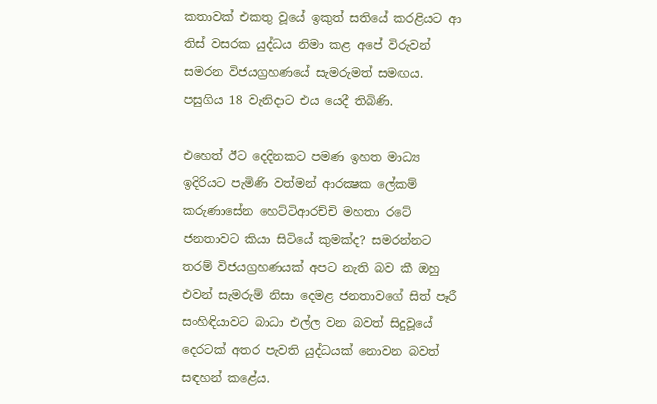කතාවක්‌ එකතු වූයේ ඉකුත් සතියේ කරළියට ආ තිස්‌ වසරක යුද්ධය නිමා කළ අපේ විරුවන් සමරන විජයග්‍රහණයේ සැමරුමත් සමඟය. පසුගිය 18 වැනිදාට එය යෙදී තිබිණි.

එහෙත් ඊට දෙදිනකට පමණ ඉහත මාධ්‍ය ඉදිරියට පැමිණි වත්මන් ආරක්‍ෂක ලේකම් කරුණාසේන හෙට්‌ටිආරච්චි මහතා රටේ ජනතාවට කියා සිටියේ කුමක්‌ද? සමරන්නට තරම් විජයග්‍රහණයක්‌ අපට නැති බව කී ඔහු එවන් සැමරුම් නිසා දෙමළ ජනතාවගේ සිත් පෑරී සංහිඳියාවට බාධා එල්ල වන බවත් සිදුවූයේ දෙරටක්‌ අතර පැවති යුද්ධයක්‌ නොවන බවත් සඳහන් කළේය.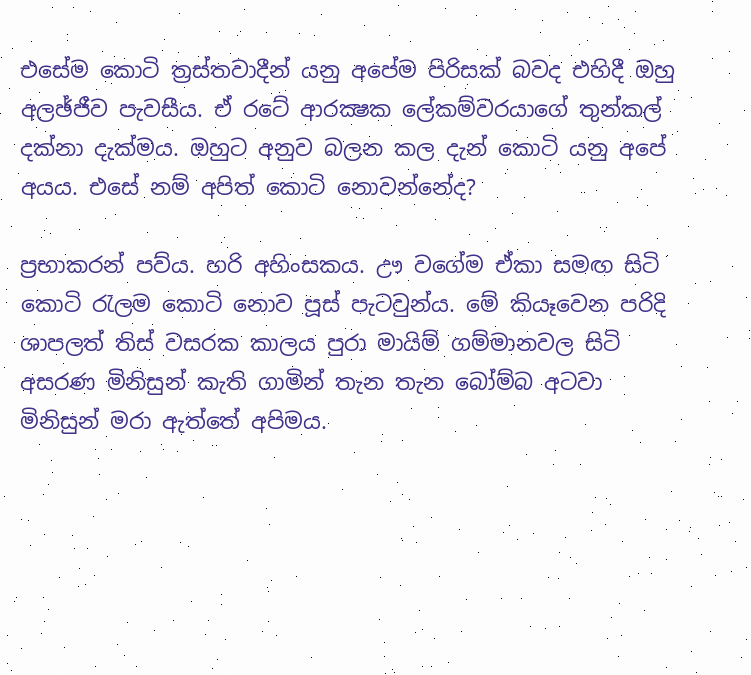එසේම කොටි ත්‍රස්‌තවාදීන් යනු අපේම පිරිසක්‌ බවද එහිදී ඔහු අලඡ්ජීව පැවසීය. ඒ රටේ ආරක්‍ෂක ලේකම්වරයාගේ තුන්කල් දක්‌නා දැක්‌මය. ඔහුට අනුව බලන කල දැන් කොටි යනු අපේ අයය. එසේ නම් අපිත් කොටි නොවන්නේද?

ප්‍රභාකරන් පව්ය. හරි අහිංසකය. ඌ වගේම ඒකා සමඟ සිටි කොටි රැලම කොටි නොව පූස්‌ පැටවුන්ය. මේ කියෑවෙන පරිදි ශාපලත් තිස්‌ වසරක කාලය පුරා මායිම් ගම්මානවල සිටි අසරණ මිනිසුන් කැති ගාමින් තැන තැන බෝම්බ අටවා මිනිසුන් මරා ඇත්තේ අපිමය.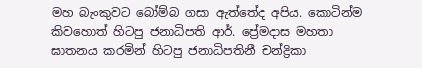මහ බැංකුවට බෝම්බ ගසා ඇත්තේද අපිය. කොටින්ම කිවහොත් හිටපු ජනාධිපති ආර්. ප්‍රේමදාස මහතා ඝාතනය කරමින් හිටපු ජනාධිපතිනී චන්ද්‍රිකා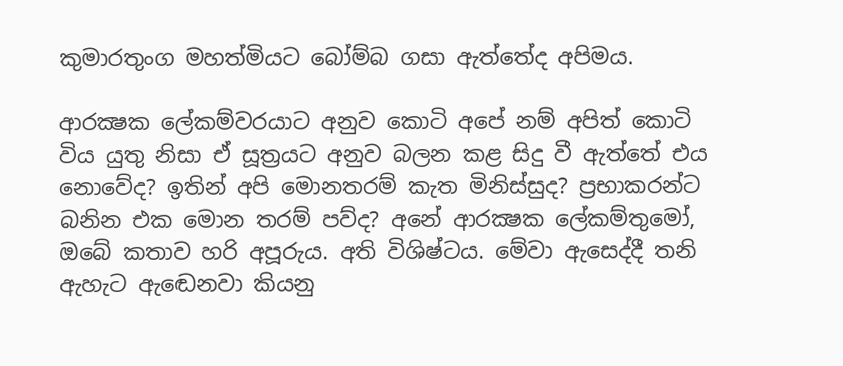කුමාරතුංග මහත්මියට බෝම්බ ගසා ඇත්තේද අපිමය.

ආරක්‍ෂක ලේකම්වරයාට අනුව කොටි අපේ නම් අපිත් කොටි විය යුතු නිසා ඒ සූත්‍රයට අනුව බලන කළ සිදු වී ඇත්තේ එය නොවේද? ඉතින් අපි මොනතරම් කැත මිනිස්‌සුද? ප්‍රභාකරන්ට බනින එක මොන තරම් පව්ද? අනේ ආරක්‍ෂක ලේකම්තුමෝ, ඔබේ කතාව හරි අපූරුය. අති විශිෂ්ටය. මේවා ඇසෙද්දී තනි ඇහැට ඇඬෙනවා කියනු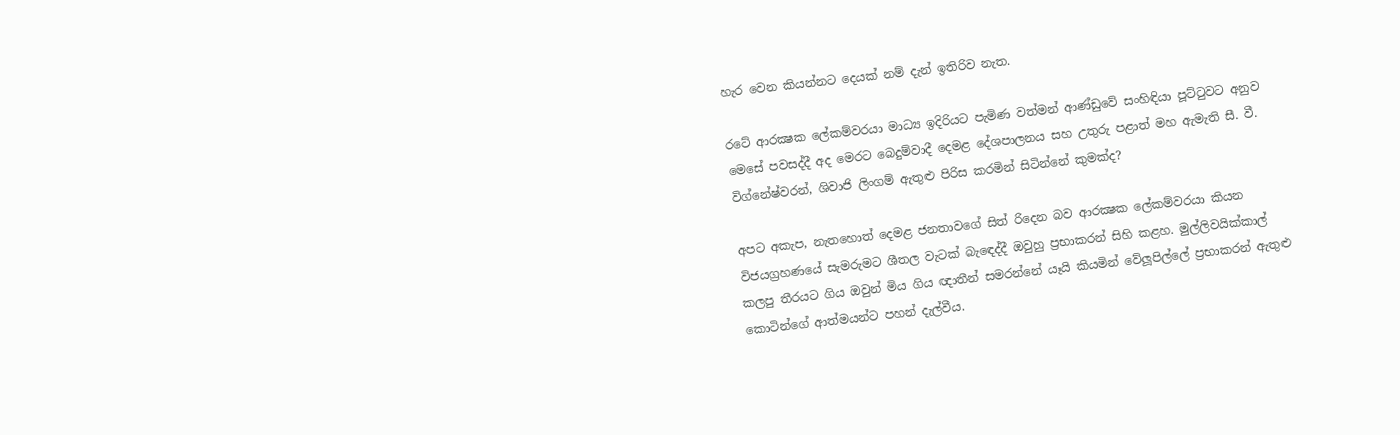හැර වෙන කියන්නට දෙයක්‌ නම් දැන් ඉතිරිව නැත.

රටේ ආරක්‍ෂක ලේකම්වරයා මාධ්‍ය ඉදිරියට පැමිණ වත්මන් ආණ්‌ඩුවේ සංහිඳියා පූට්‌ටුවට අනුව මෙසේ පවසද්දී අද මෙරට බෙදුම්වාදී දෙමළ දේශපාලනය සහ උතුරු පළාත් මහ ඇමැති සී. වී. විග්නේෂ්වරන්, ශිවාජි ලිංගම් ඇතුළු පිරිස කරමින් සිටින්නේ කුමක්‌ද?

අපට අකැප, නැතහොත් දෙමළ ජනතාවගේ සිත් රිදෙන බව ආරක්‍ෂක ලේකම්වරයා කියන විජයග්‍රහණයේ සැමරුමට ශීතල වැටක්‌ බැඳෙද්දී ඔවුහු ප්‍රභාකරන් සිහි කළහ. මුල්ලිවයික්‌කාල් කලපු තීරයට ගිය ඔවුන් මිය ගිය ඥාතීන් සමරන්නේ යෑයි කියමින් වේලූපිල්ලේ ප්‍රභාකරන් ඇතුළු කොටින්ගේ ආත්මයන්ට පහන් දැල්වීය.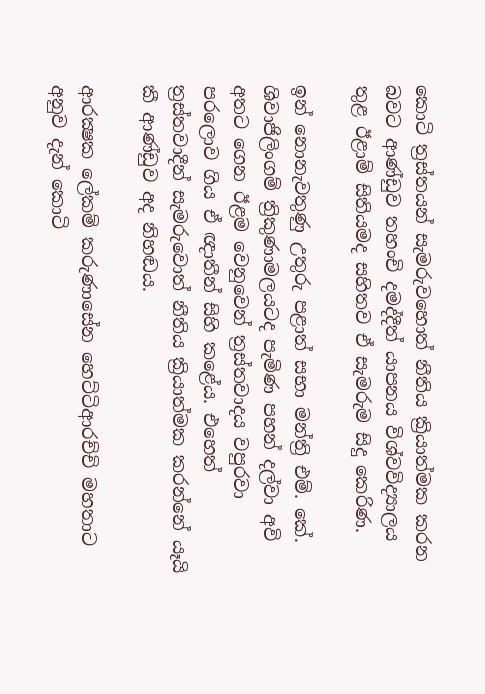කොටි ත්‍රස්‌තයන් සැමරුවහොත් නීතිය ක්‍රියාත්මක කරන බවට ආණ්‌ඩුව තහංචි දමද්දීත් යාපනය විශ්වවිද්‍යාලය තුළ ඊළාම් සිතියමද සහිතව ඒ සැමරුම සිදු කෙරිණ.

ඉන් නොනැවතුණු උතුරු පළාත් සභා මන්ත්‍රි එම්. කේ. ශිවාජිලිංගම් ත්‍රිකුණාමලයටද පැමිණ පහන් දල්වා අවි අතට ගෙන ඊළම වෙනුවෙන් ත්‍රස්‌තවාදය වපුරවා පරලොව ගිය ඒ ඥාතීන් සිහි කළේය. එහෙත් ත්‍රස්‌තවාදීන් සැමරුවොත් නීතිය ක්‍රියාත්මක කරන්නේ යෑයි කී ආණ්‌ඩුව අද නිහඬය.

ආරක්‍ෂක ලේකම් කරුණාසේන හෙට්‌ටිආරච්චි මහතාට අනුව දැන් කොටි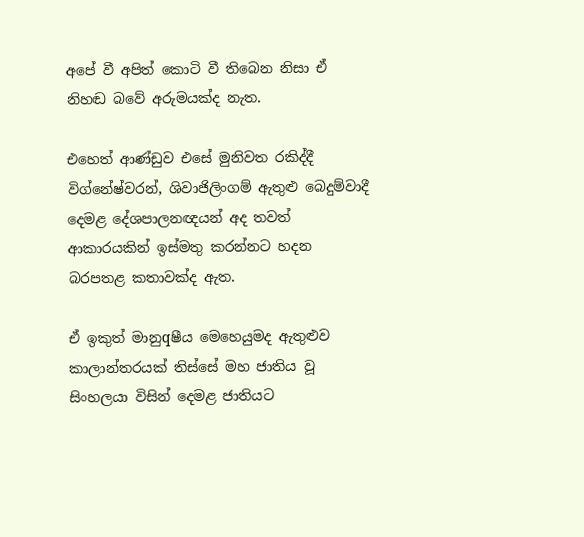අපේ වී අපිත් කොටි වී තිබෙන නිසා ඒ නිහඬ බවේ අරුමයක්‌ද නැත.

එහෙත් ආණ්‌ඩුව එසේ මුනිවත රකිද්දී විග්නේෂ්වරන්, ශිවාජිලිංගම් ඇතුළු බෙදුම්වාදී දෙමළ දේශපාලනඥයන් අද තවත් ආකාරයකින් ඉස්‌මතු කරන්නට හදන බරපතළ කතාවක්‌ද ඇත.

ඒ ඉකුත් මානුqෂීය මෙහෙයුමද ඇතුළුව කාලාන්තරයක්‌ තිස්‌සේ මහ ජාතිය වූ සිංහලයා විසින් දෙමළ ජාතියට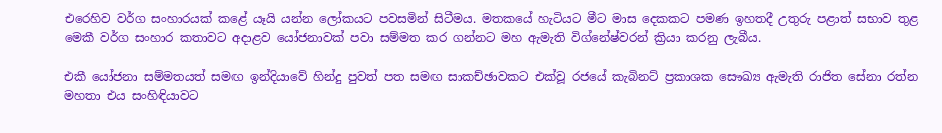එරෙහිව වර්ග සංහාරයක්‌ කළේ යෑයි යන්න ලෝකයට පවසමින් සිටීමය. මතකයේ හැටියට මීට මාස දෙකකට පමණ ඉහතදී උතුරු පළාත් සභාව තුළ මෙකී වර්ග සංහාර කතාවට අදාළව යෝජනාවක්‌ පවා සම්මත කර ගන්නට මහ ඇමැති විග්නේෂ්වරන් ක්‍රියා කරනු ලැබීය.

එකී යෝජනා සම්මතයත් සමඟ ඉන්දියාවේ හින්දු පුවත් පත සමඟ සාකච්ඡාවකට එක්‌වූ රජයේ කැබිනට්‌ ප්‍රකාශක සෞඛ්‍ය ඇමැති රාජිත සේනා රත්න මහතා එය සංහිඳියාවට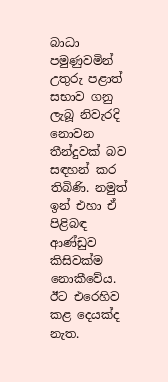බාධා පමුණුවමින් උතුරු පළාත් සභාව ගනු ලැබූ නිවැරදි නොවන තීන්දුවක්‌ බව සඳහන් කර තිබිණි. නමුත් ඉන් එහා ඒ පිළිබඳ ආණ්‌ඩුව කිසිවක්‌ම නොකීවේය. ඊට එරෙහිව කළ දෙයක්‌ද නැත.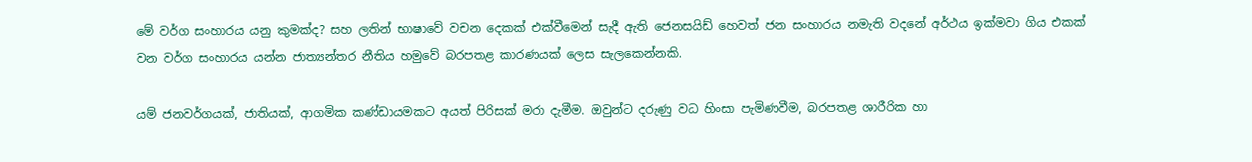මේ වර්ග සංහාරය යනු කුමක්‌ද? සහ ලතින් භාෂාවේ වචන දෙකක්‌ එක්‌වීමෙන් සැදී ඇති ජෙනසයිඩ් හෙවත් ජන සංහාරය නමැති වදනේ අර්ථය ඉක්‌මවා ගිය එකක්‌ වන වර්ග සංහාරය යන්න ජාත්‍යන්තර නීතිය හමුවේ බරපතළ කාරණයක්‌ ලෙස සැලකෙන්නකි.

යම් ජනවර්ගයක්‌, ජාතියක්‌, ආගමික කණ්‌ඩායමකට අයත් පිරිසක්‌ මරා දැමීම. ඔවුන්ට දරුණු වධ හිංසා පැමිණවීම, බරපතළ ශාරීරික හා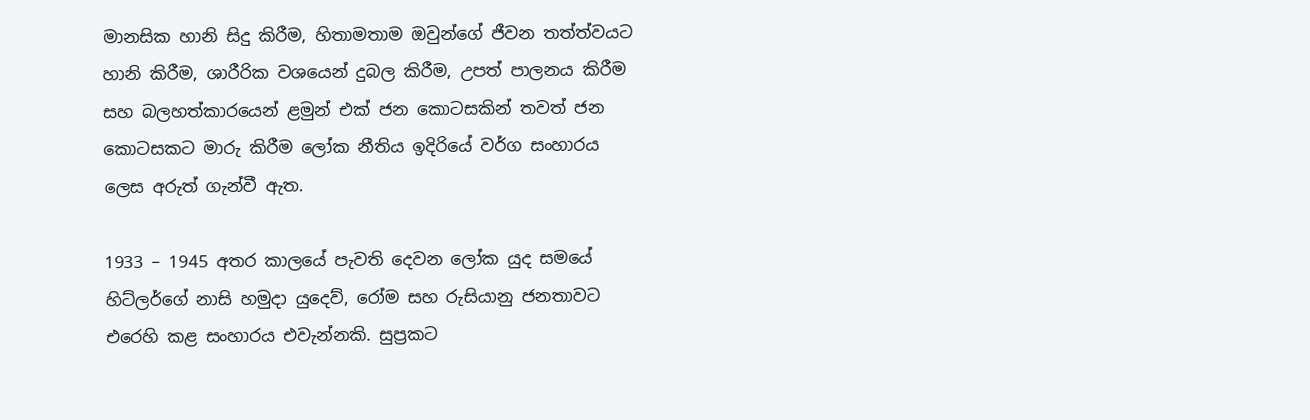මානසික හානි සිදු කිරීම, හිතාමතාම ඔවුන්ගේ ජීවන තත්ත්වයට හානි කිරීම, ශාරීරික වශයෙන් දුබල කිරීම, උපත් පාලනය කිරීම සහ බලහත්කාරයෙන් ළමුන් එක්‌ ජන කොටසකින් තවත් ජන කොටසකට මාරු කිරීම ලෝක නීතිය ඉදිරියේ වර්ග සංහාරය ලෙස අරුත් ගැන්වී ඇත.

1933 – 1945 අතර කාලයේ පැවති දෙවන ලෝක යුද සමයේ හිට්‌ලර්ගේ නාසි හමුදා යුදෙව්, රෝම සහ රුසියානු ජනතාවට එරෙහි කළ සංහාරය එවැන්නකි. සුප්‍රකට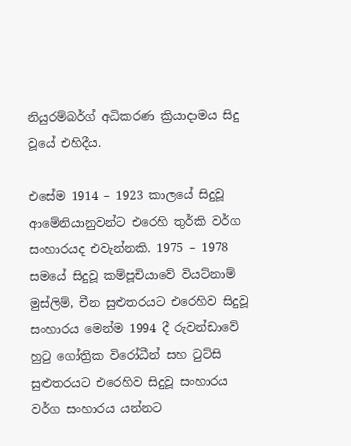නියුරම්බර්ග් අධිකරණ ක්‍රියාදාමය සිදු වූයේ එහිදීය.

එසේම 1914 – 1923 කාලයේ සිදුවූ ආමේනියානුවන්ට එරෙහි තුර්කි වර්ග සංහාරයද එවැන්නකි. 1975 – 1978 සමයේ සිදුවූ කම්පූචියාවේ වියට්‌නාම් මුස්‌ලිම්, චීන සුළුතරයට එරෙහිව සිදුවූ සංහාරය මෙන්ම 1994 දී රුවන්ඩාවේ හුටු ගෝත්‍රික විරෝධීන් සහ ටුට්‌සි සුළුතරයට එරෙහිව සිදුවූ සංහාරය වර්ග සංහාරය යන්නට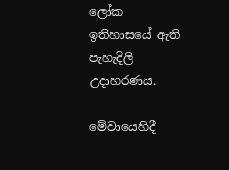ලෝක ඉතිහාසයේ ඇති පැහැදිලි උදාහරණය.

මේවායෙහිදී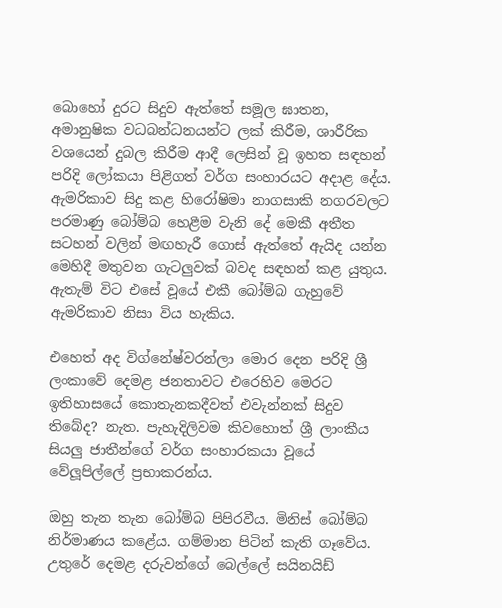බොහෝ දුරට සිදුව ඇත්තේ සමූල ඝාතන, අමානුෂික වධබන්ධනයන්ට ලක්‌ කිරීම, ශාරීරික වශයෙන් දුබල කිරීම ආදී ලෙසින් වූ ඉහත සඳහන් පරිදි ලෝකයා පිළිගත් වර්ග සංහාරයට අදාළ දේය. ඇමරිකාව සිදු කළ හිරෝෂිමා නාගසාකි නගරවලට පරමාණු බෝම්බ හෙළීම වැනි දේ මෙකී අතීත සටහන් වලින් මඟහැරී ගොස්‌ ඇත්තේ ඇයිද යන්න මෙහිදී මතුවන ගැටලුවක්‌ බවද සඳහන් කළ යුතුය. ඇතැම් විට එසේ වූයේ එකී බෝම්බ ගැහුවේ ඇමරිකාව නිසා විය හැකිය.

එහෙත් අද විග්නේෂ්වරන්ලා මොර දෙන පරිදි ශ්‍රී ලංකාවේ දෙමළ ජනතාවට එරෙහිව මෙරට ඉතිහාසයේ කොතැනකදීවත් එවැන්නක්‌ සිදුව තිබේද? නැත. පැහැදිලිවම කිවහොත් ශ්‍රී ලාංකීය සියලු ජාතීන්ගේ වර්ග සංහාරකයා වූයේ වේලූපිල්ලේ ප්‍රභාකරන්ය.

ඔහු තැන තැන බෝම්බ පිපිරවීය. මිනිස්‌ බෝම්බ නිර්මාණය කළේය. ගම්මාන පිටින් කැති ගෑවේය. උතුරේ දෙමළ දරුවන්ගේ බෙල්ලේ සයිනයිඩ්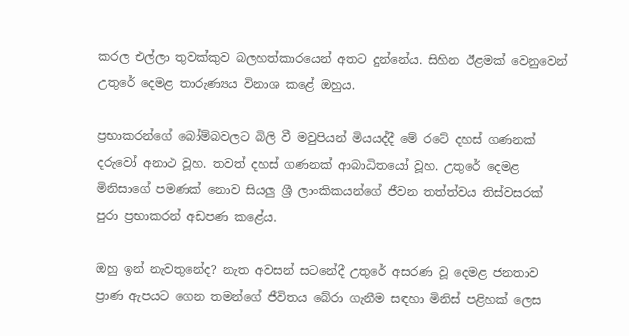කරල එල්ලා තුවක්‌කුව බලහත්කාරයෙන් අතට දුන්නේය. සිහින ඊළමක්‌ වෙනුවෙන් උතුරේ දෙමළ තාරුණ්‍යය විනාශ කළේ ඔහුය.

ප්‍රභාකරන්ගේ බෝම්බවලට බිලි වී මවුපියන් මියයද්දී මේ රටේ දහස්‌ ගණනක්‌ දරුවෝ අනාථ වූහ. තවත් දහස්‌ ගණනක්‌ ආබාධිතයෝ වූහ. උතුරේ දෙමළ මිනිසාගේ පමණක්‌ නොව සියලු ශ්‍රී ලාංකිකයන්ගේ ජීවන තත්ත්වය තිස්‌වසරක්‌ පුරා ප්‍රභාකරන් අඩපණ කළේය.

ඔහු ඉන් නැවතුනේද? නැත අවසන් සටනේදී උතුරේ අසරණ වූ දෙමළ ජනතාව ප්‍රාණ ඇපයට ගෙන තමන්ගේ ජීවිතය බේරා ගැනීම සඳහා මිනිස්‌ පළිහක්‌ ලෙස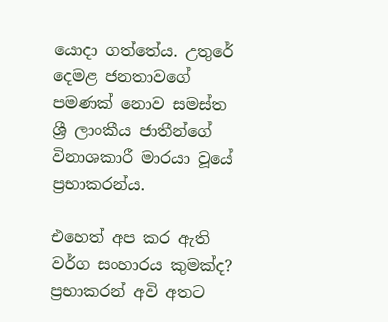යොදා ගත්තේය. උතුරේ දෙමළ ජනතාවගේ පමණක්‌ නොව සමස්‌ත ශ්‍රී ලාංකීය ජාතීන්ගේ විනාශකාරී මාරයා වූයේ ප්‍රභාකරන්ය.

එහෙත් අප කර ඇති වර්ග සංහාරය කුමක්‌ද? ප්‍රභාකරන් අවි අතට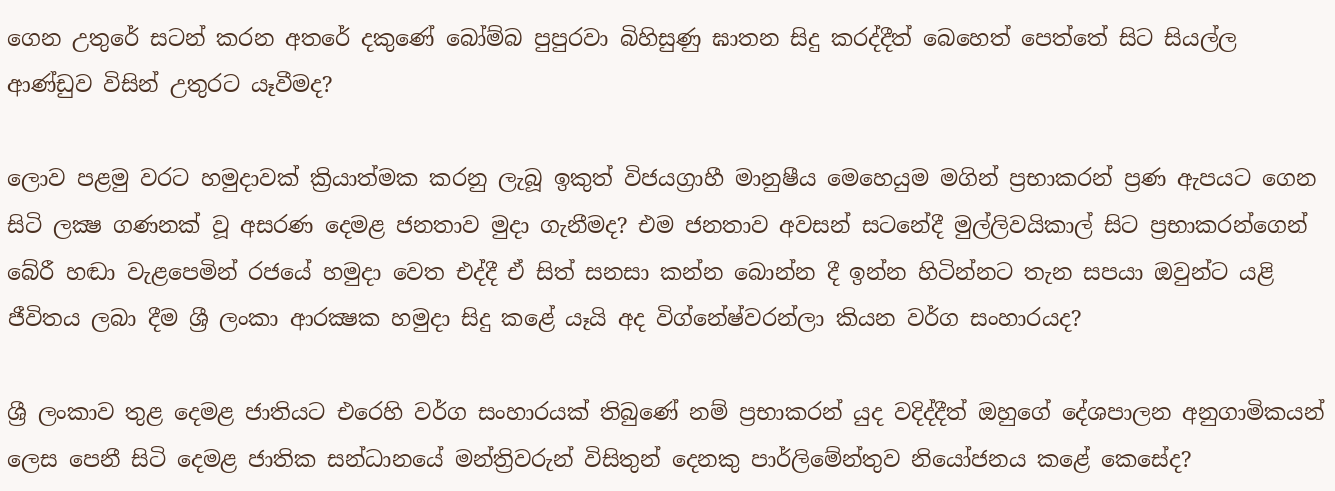ගෙන උතුරේ සටන් කරන අතරේ දකුණේ බෝම්බ පුපුරවා බිහිසුණු ඝාතන සිදු කරද්දීත් බෙහෙත් පෙත්තේ සිට සියල්ල ආණ්‌ඩුව විසින් උතුරට යෑවීමද?

ලොව පළමු වරට හමුදාවක්‌ ක්‍රියාත්මක කරනු ලැබූ ඉකුත් විජයග්‍රාහී මානුෂීය මෙහෙයුම මගින් ප්‍රභාකරන් ප්‍රණ ඇපයට ගෙන සිටි ලක්‍ෂ ගණනක්‌ වූ අසරණ දෙමළ ජනතාව මුදා ගැනීමද? එම ජනතාව අවසන් සටනේදී මුල්ලිවයිකාල් සිට ප්‍රභාකරන්ගෙන් බේරී හඬා වැළපෙමින් රජයේ හමුදා වෙත එද්දී ඒ සිත් සනසා කන්න බොන්න දී ඉන්න හිටින්නට තැන සපයා ඔවුන්ට යළි ජීවිතය ලබා දීම ශ්‍රී ලංකා ආරක්‍ෂක හමුදා සිදු කළේ යෑයි අද විග්නේෂ්වරන්ලා කියන වර්ග සංහාරයද?

ශ්‍රී ලංකාව තුළ දෙමළ ජාතියට එරෙහි වර්ග සංහාරයක්‌ තිබුණේ නම් ප්‍රභාකරන් යුද වදිද්දීත් ඔහුගේ දේශපාලන අනුගාමිකයන් ලෙස පෙනී සිටි දෙමළ ජාතික සන්ධානයේ මන්ත්‍රිවරුන් විසිතුන් දෙනකු පාර්ලිමේන්තුව නියෝජනය කළේ කෙසේද?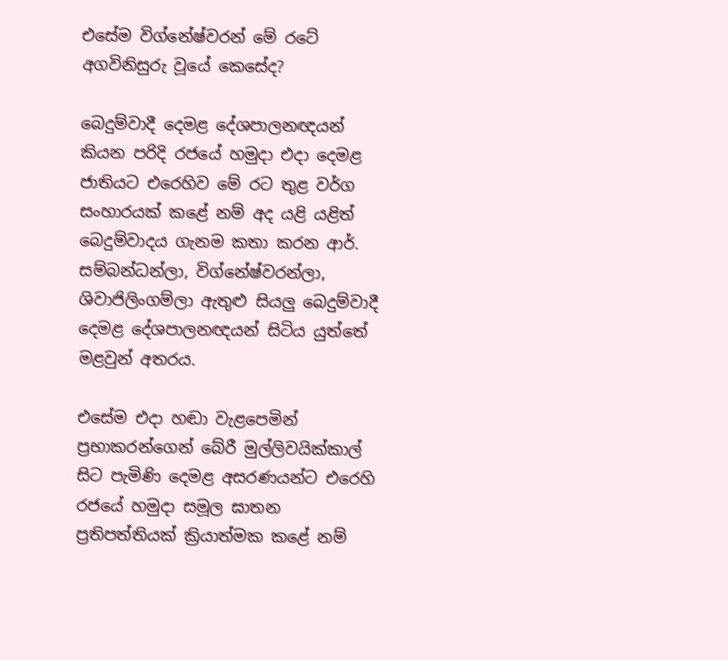එසේම විග්නේෂ්වරන් මේ රටේ අගවිනිසුරු වූයේ කෙසේද?

බෙදුම්වාදී දෙමළ දේශපාලනඥයන් කියන පරිදි රජයේ හමුදා එදා දෙමළ ජාතියට එරෙහිව මේ රට තුළ වර්ග සංහාරයක්‌ කළේ නම් අද යළි යළිත් බෙදුම්වාදය ගැනම කතා කරන ආර්. සම්බන්ධන්ලා, විග්නේෂ්වරන්ලා, ශිවාජිලිංගම්ලා ඇතුළු සියලු බෙදුම්වාදී දෙමළ දේශපාලනඥයන් සිටිය යුත්තේ මළවුන් අතරය.

එසේම එදා හඬා වැළපෙමින් ප්‍රභාකරන්ගෙන් බේරී මුල්ලිවයික්‌කාල් සිට පැමිණි දෙමළ අසරණයන්ට එරෙහි රජයේ හමුදා සමූල ඝාතන ප්‍රතිපත්තියක්‌ ක්‍රියාත්මක කළේ නම්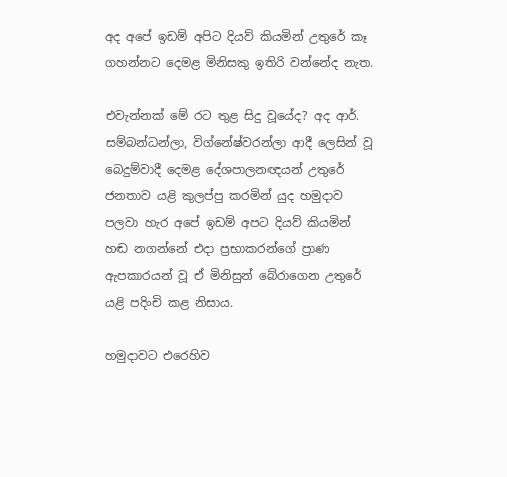අද අපේ ඉඩම් අපිට දියව් කියමින් උතුරේ කෑ ගහන්නට දෙමළ මිනිසකු ඉතිරි වන්නේද නැත.

එවැන්නක්‌ මේ රට තුළ සිදු වූයේද? අද ආර්. සම්බන්ධන්ලා, විග්නේෂ්වරන්ලා ආදී ලෙසින් වූ බෙදුම්වාදී දෙමළ දේශපාලනඥයන් උතුරේ ජනතාව යළි කුලප්පු කරමින් යුද හමුදාව පලවා හැර අපේ ඉඩම් අපට දියව් කියමින් හඬ නගන්නේ එදා ප්‍රභාකරන්ගේ ප්‍රාණ ඇපකාරයන් වූ ඒ මිනිසුන් බේරාගෙන උතුරේ යළි පදිංචි කළ නිසාය.

හමුදාවට එරෙහිව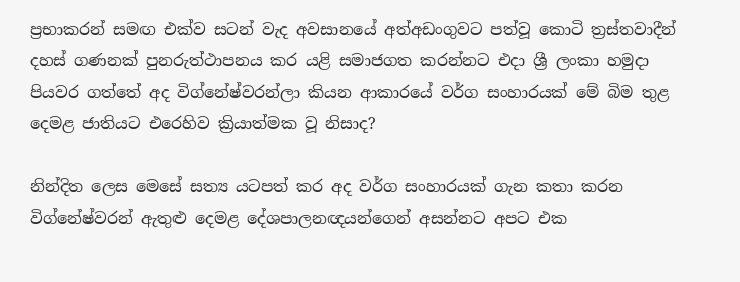ප්‍රභාකරන් සමඟ එක්‌ව සටන් වැද අවසානයේ අත්අඩංගුවට පත්වූ කොටි ත්‍රස්‌තවාදීන් දහස්‌ ගණනක්‌ පුනරුත්ථාපනය කර යළි සමාජගත කරන්නට එදා ශ්‍රී ලංකා හමුදා පියවර ගත්තේ අද විග්නේෂ්වරන්ලා කියන ආකාරයේ වර්ග සංහාරයක්‌ මේ බිම තුළ දෙමළ ජාතියට එරෙහිව ක්‍රියාත්මක වූ නිසාද?

නින්දිත ලෙස මෙසේ සත්‍ය යටපත් කර අද වර්ග සංහාරයක්‌ ගැන කතා කරන විග්නේෂ්වරන් ඇතුළු දෙමළ දේශපාලනඥයන්ගෙන් අසන්නට අපට එක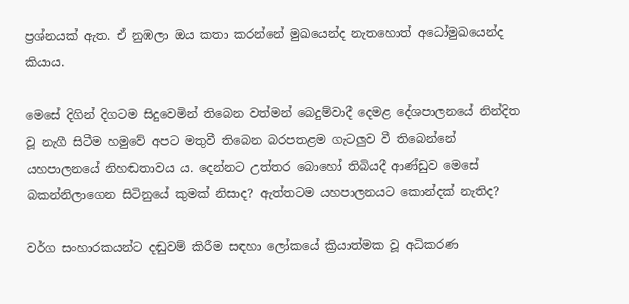ප්‍රශ්නයක්‌ ඇත. ඒ නුඹලා ඔය කතා කරන්නේ මුඛයෙන්ද නැතහොත් අධෝමුඛයෙන්ද කියාය.

මෙසේ දිගින් දිගටම සිදුවෙමින් තිබෙන වත්මන් බෙදුම්වාදී දෙමළ දේශපාලනයේ නින්දිත වූ නැගී සිටීම හමුවේ අපට මතුවී තිබෙන බරපතළම ගැටලුව වී තිබෙන්නේ යහපාලනයේ නිහඬතාවය ය. දෙන්නට උත්තර බොහෝ තිබියදී ආණ්‌ඩුව මෙසේ බකන්නිලාගෙන සිටිනුයේ කුමක්‌ නිසාද? ඇත්තටම යහපාලනයට කොන්දක්‌ නැතිද?

වර්ග සංහාරකයන්ට දඬුවම් කිරීම සඳහා ලෝකයේ ක්‍රියාත්මක වූ අධිකරණ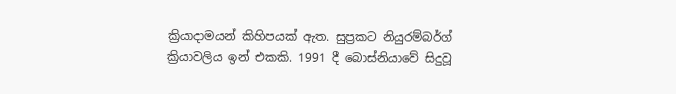ක්‍රියාදාමයන් කිහිපයක්‌ ඇත. සුප්‍රකට නියුරම්බර්ග් ක්‍රියාවලිය ඉන් එකකි. 1991 දී බොස්‌නියාවේ සිදුවූ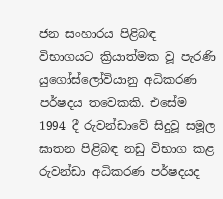ජන සංහාරය පිළිබඳ විභාගයට ක්‍රියාත්මක වූ පැරණි යුගෝස්‌ලෝවියානු අධිකරණ පර්ෂදය තවෙකකි. එසේම 1994 දී රුවන්ඩාවේ සිදුවූ සමූල ඝාතන පිළිබඳ නඩු විභාග කළ රුවන්ඩා අධිකරණ පර්ෂදයද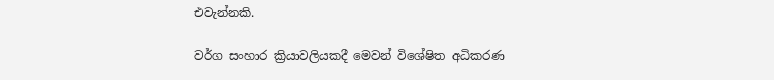එවැන්නකි.

වර්ග සංහාර ක්‍රියාවලියකදී මෙවන් විශේෂිත අධිකරණ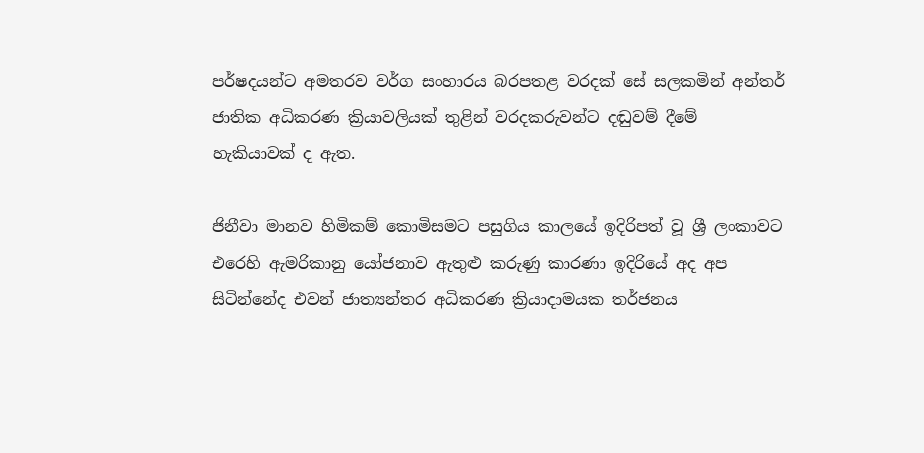පර්ෂදයන්ට අමතරව වර්ග සංහාරය බරපතළ වරදක්‌ සේ සලකමින් අන්තර් ජාතික අධිකරණ ක්‍රියාවලියක්‌ තුළින් වරදකරුවන්ට දඬුවම් දීමේ හැකියාවක්‌ ද ඇත.

ජිනීවා මානව හිමිකම් කොමිසමට පසුගිය කාලයේ ඉදිරිපත් වූ ශ්‍රී ලංකාවට එරෙහි ඇමරිකානු යෝජනාව ඇතුළු කරුණු කාරණා ඉදිරියේ අද අප සිටින්නේද එවන් ජාත්‍යන්තර අධිකරණ ක්‍රියාදාමයක තර්ජනය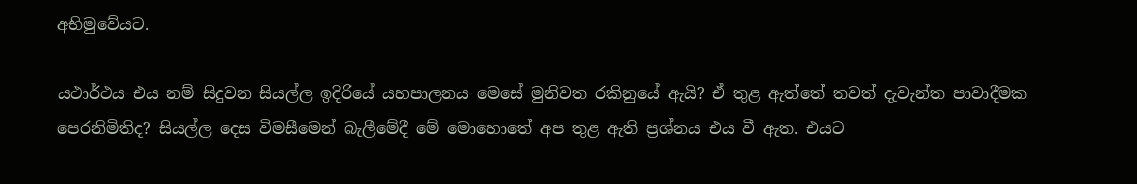අභිමුවේයට.

යථාර්ථය එය නම් සිදුවන සියල්ල ඉදිරියේ යහපාලනය මෙසේ මුනිවත රකිනුයේ ඇයි? ඒ තුළ ඇත්තේ තවත් දැවැන්ත පාවාදීමක පෙරනිමිතිද? සියල්ල දෙස විමසීමෙන් බැලීමේදී මේ මොහොතේ අප තුළ ඇති ප්‍රශ්නය එය වී ඇත. එයට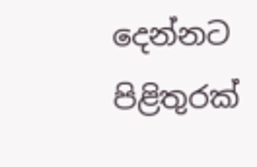දෙන්නට පිළිතුරක්‌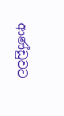ආණ්‌ඩුවට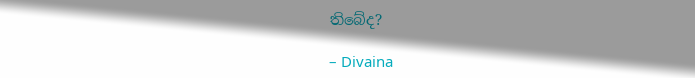තිබේද?

– Divaina